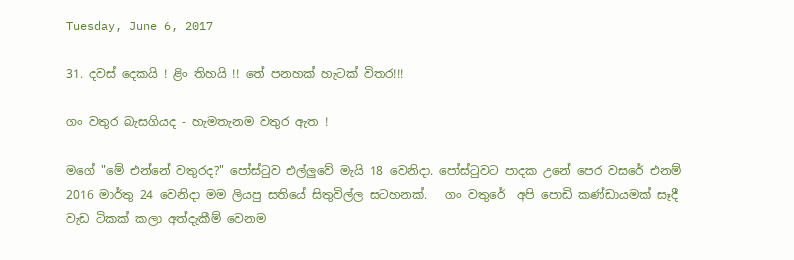Tuesday, June 6, 2017

31. දවස් දෙකයි ! ළිං තිහයි !! තේ පනහක් හැටක් විතර!!!

ගං වතුර බැසගියද - හැමතැනම වතුර ඇත !

මගේ "මේ එන්නේ වතුරද?" පෝස්ටුව එල්ලුවේ මැයි 18 වෙනිදා. පෝස්ටුවට පාදක උනේ පෙර වසරේ එනම් 2016 මාර්තු 24 වෙනිදා මම ලියපු සතියේ සිතුවිල්ල සටහනක්.   ගං වතුරේ  අපි පොඩි කණ්ඩායමක් සෑදී  වැඩ ටිකක් කලා අත්දැකීම් වෙනම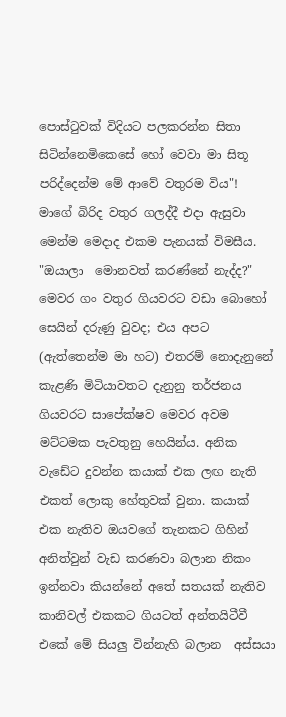පොස්ටුවක් විදියට පලකරන්න සිතා සිටින්නෙමිකෙසේ හෝ වෙවා මා සිතූ පරිද්දෙන්ම මේ ආවේ වතුරම විය"!
මාගේ බිරිද වතුර ගලද්දී එදා ඇසුවා මෙන්ම මෙදාද එකම පැනයක් විමසීය. "ඔයාලා  මොනවත් කරණ්නේ නැද්ද?" මෙවර ගං වතුර ගියවරට වඩා බොහෝ සෙයින් දරුණු වුවද; එය අපට  (ඇත්තෙන්ම මා හට) එතරම් නොදැනුනේ කැළණි මිටියාවතට දැනුනු තර්ජනය ගියවරට සාපේක්ෂව මෙවර අවම මට්ටමක පැවතුනු හෙයින්ය. අනික වැඩේට දුවන්න කයාක් එක ලඟ නැති එකත් ලොකු හේතුවක් වුනා. කයාක් එක නැතිව ඔයවගේ තැනකට ගිහින් අනිත්වුන් වැඩ කරණවා බලාන නිකං ඉන්නවා කියන්නේ අතේ සතයක් නැතිව කානිවල් එකකට ගියටත් අන්තයිටීවී එකේ මේ සියලු වින්නැහි බලාන  අස්සයා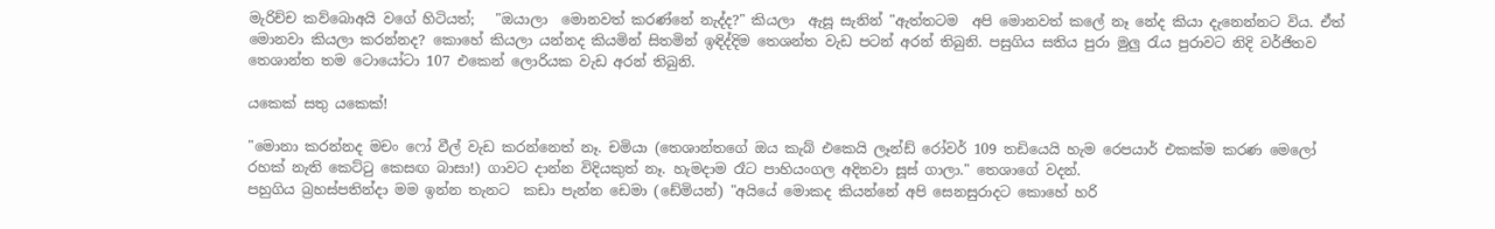මැරිච්ච කව්බොඅයි වගේ හිටියත්;   "ඔයාලා  මොනවත් කරණ්නේ නැද්ද?" කියලා  ඇසූ සැනින් "ඇත්තටම  අපි මොනවත් කලේ නෑ නේද කියා දැනෙන්නට විය. ඒත් මොනවා කියලා කරන්නද? කොහේ කියලා යන්නද කියමින් සිතමින් ඉඳිද්දිම තෙශන්ත වැඩ පටන් අරන් තිබුනි. පසුගිය සතිය පුරා මුලු රැය පුරාවට නිදි වර්ජිතව තෙශාන්ත තම ටොයෝටා 107 එකෙන් ලොරියක වැඩ අරන් තිබුනි.

යකෙක් සතු යකෙක්!

"මොනා කරන්නද මචං ෆෝ වීල් වැඩ කරන්නෙත් නෑ. චමියා (තෙශාන්තගේ ඔය කැබ් එකෙයි ලෑන්ඩ් රෝවර් 109 තඩියෙයි හැම රෙපයාර් එකක්ම කරණ මෙලෝ රහක් නැති කෙට්ටු කෙසඟ බාසා!) ගාවට දාන්න විදියකුත් නෑ. හැමදාම රෑට පාහියංගල අදිනවා සූස් ගාලා." තෙශාගේ වදන්.
පහුගිය බ්‍රහස්පතින්දා මම ඉන්න තැනට  කඩා පැන්න ඩෙමා (ඩේමියන්) "අයියේ මොකද කියන්නේ අපි සෙනසුරාදට කොහේ හරි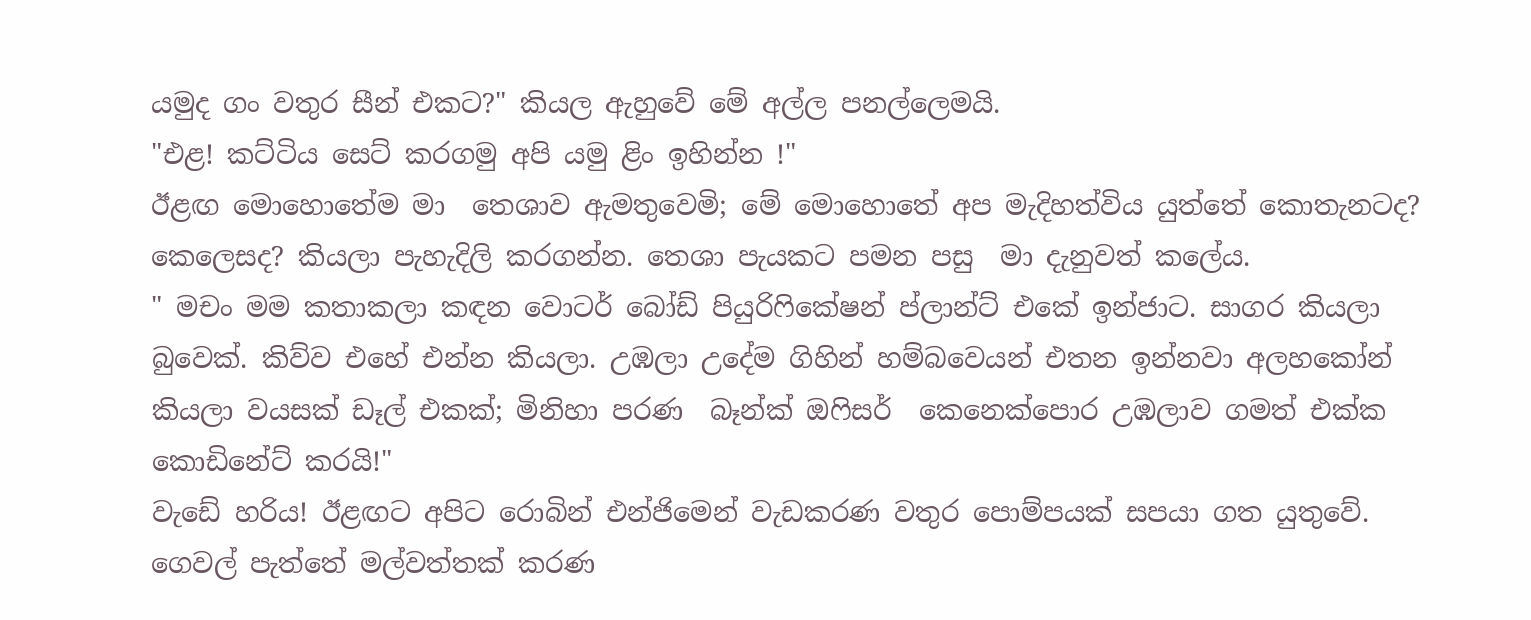යමුද ගං වතුර සීන් එකට?" කියල ඇහුවේ මේ අල්ල පනල්ලෙමයි.
"එළ! කට්ටිය සෙට් කරගමු අපි යමු ළිං ඉහින්න !"
ඊළඟ මොහොතේම මා  තෙශාව ඇමතුවෙමි; මේ මොහොතේ අප මැදිහත්විය යුත්තේ කොතැනටද? කෙලෙසද? කියලා පැහැදිලි කරගන්න. තෙශා පැයකට පමන පසු  මා දැනුවත් කලේය.
" මචං මම කතාකලා කඳන වොටර් බෝඩ් පියුරිෆිකේෂන් ප්ලාන්ට් එකේ ඉන්ජාට. සාගර කියලා බුවෙක්. කිව්ව එහේ එන්න කියලා. උඹලා උදේම ගිහින් හම්බවෙයන් එතන ඉන්නවා අලහකෝන් කියලා වයසක් ඩෑල් එකක්; මිනිහා පරණ  බෑන්ක් ඔෆිසර්  කෙනෙක්පොර උඹලාව ගමත් එක්ක කොඩිනේට් කරයි!"
වැඩේ හරිය! ඊළඟට අපිට රොබින් එන්ජිමෙන් වැඩකරණ වතුර පොම්පයක් සපයා ගත යුතුවේ. ගෙවල් පැත්තේ මල්වත්තක් කරණ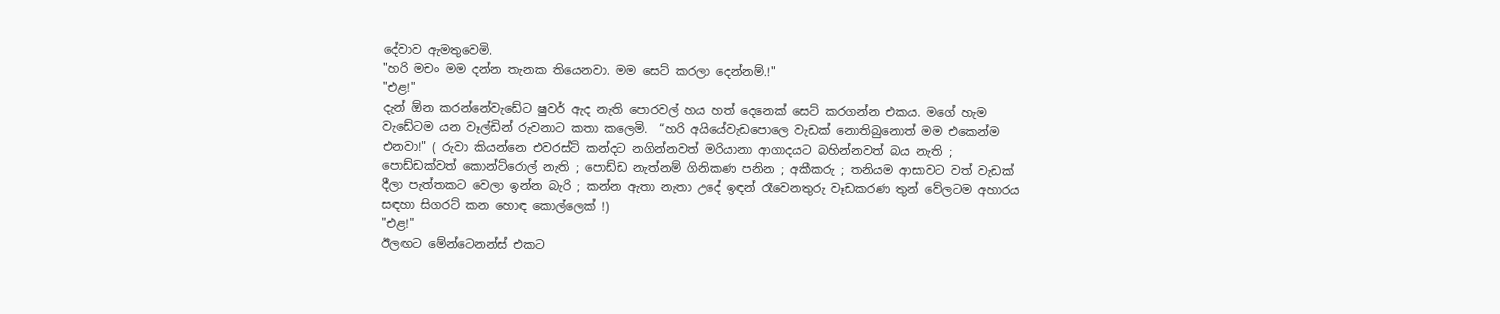දේවාව ඇමතුවෙමි.
"හරි මචං මම දන්න තැනක තියෙනවා. මම සෙට් කරලා දෙන්නම්.!"
"එළ!"
දැන් ඕන කරන්නේවැඩේට ෂුවර් ඇද නැති පොරවල් හය හත් දෙනෙක් සෙට් කරගන්න එකය. මගේ හැම වැඩේටම යන වෑල්ඩින් රුවනාට කතා කලෙමි.  “හරි අයියේවැඩපොලෙ වැඩක් නොතිබුනොත් මම එකෙන්ම එනවා!" ( රුවා කියන්නෙ එවරස්ට් කන්දට නගින්නවත් මරියානා ආගාදයට බහින්නවත් බය නැති ; පොඩ්ඩක්වත් කොන්ට්රොල් නැති ; පොඩ්ඩ නැත්නම් ගිනිකණ පනින ; අකීකරු ; තනියම ආසාවට වත් වැඩක් දීලා පැත්තකට වෙලා ඉන්න බැරි ; කන්න ඇතා නැතා උදේ ඉඳන් රෑවෙනතුරු වෑඩකරණ තුන් වේලටම අහාරය සඳහා සිගරට් කන හොඳ කොල්ලෙක් !)
"එළ!"
ඊලඟට මේන්ටෙනන්ස් එකට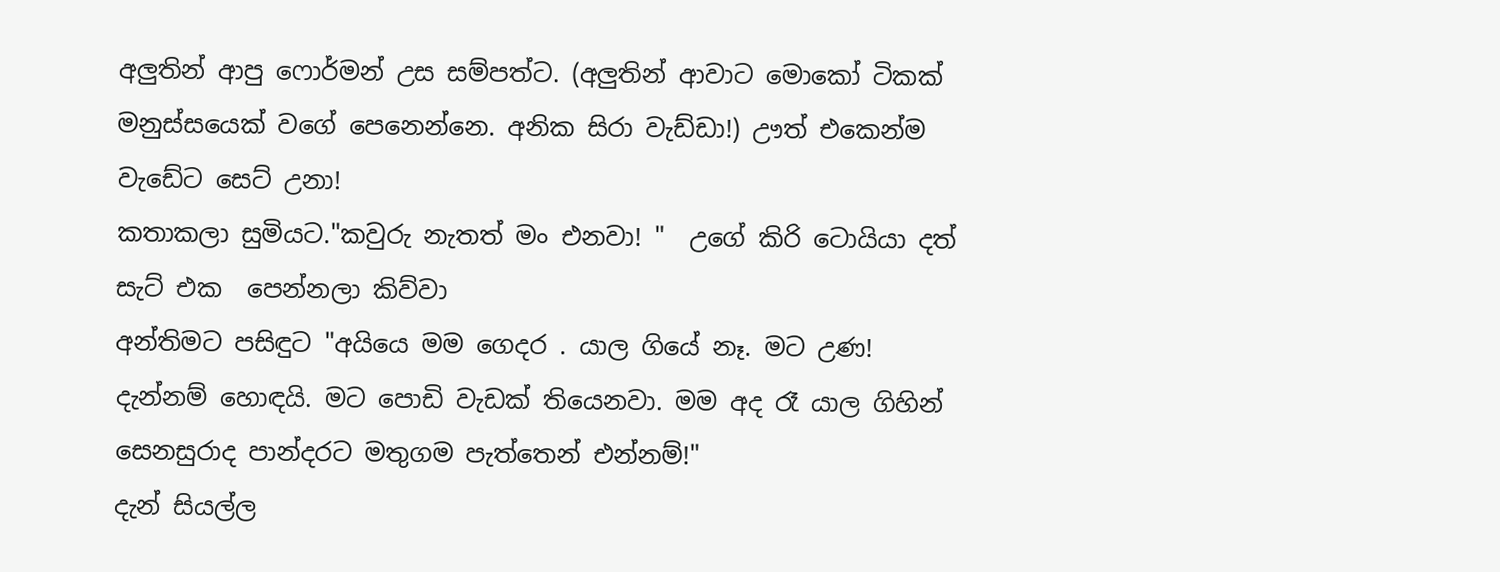අලුතින් ආපු ෆොර්මන් උස සම්පත්ට. (අලුතින් ආවාට මොකෝ ටිකක් මනුස්සයෙක් වගේ පෙනෙන්නෙ. අනික සිරා වැඩ්ඩා!) ඌත් එකෙන්ම වැඩේට සෙට් උනා!
කතාකලා සුමියට."කවුරු නැතත් මං එනවා! "  උගේ කිරි ටොයියා දත් සැට් එක  පෙන්නලා කිව්වා
අන්තිමට පසිඳුට "අයියෙ මම ගෙදර . යාල ගියේ නෑ. මට උණ! දැන්නම් හොඳයි. මට පොඩි වැඩක් තියෙනවා. මම අද රෑ යාල ගිහින් සෙනසුරාද පාන්දරට මතුගම පැත්තෙන් එන්නම්!"
දැන් සියල්ල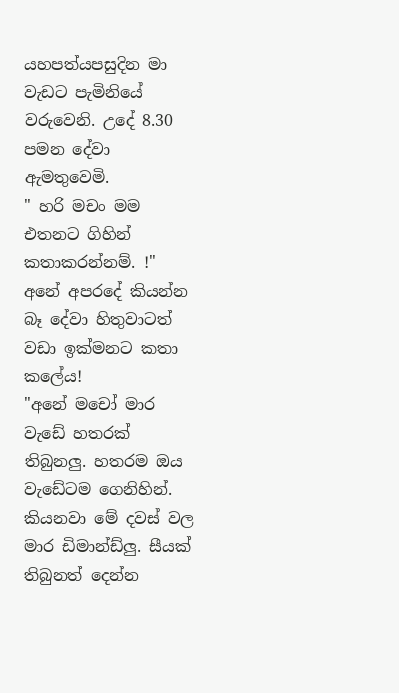යහපත්යපසුදින මා වැඩට පැමිනියේ වරුවෙනි. උදේ 8.30 පමන දේවා ඇමතුවෙමි.
" හරි මචං මම එතනට ගිහින් කතාකරන්නම්. !"
අනේ අපරදේ කියන්න බෑ දේවා හිතුවාටත් වඩා ඉක්මනට කතා කලේය!
"අනේ මචෝ මාර වැඩේ හතරක් තිබුනලු. හතරම ඔය වැඩේටම ගෙනිහින්. කියනවා මේ දවස් වල මාර ඩිමාන්ඩ්ලු. සීයක් තිබුනත් දෙන්න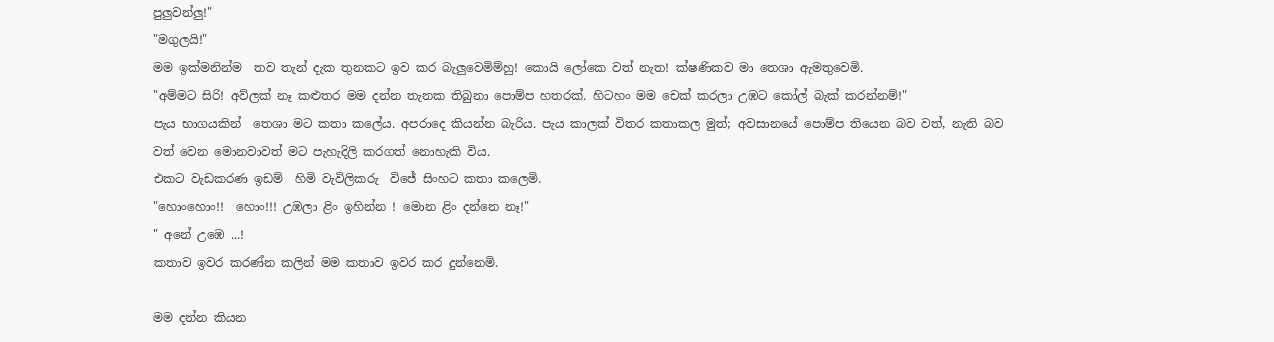පුලුවන්ලු!"
"මගුලයි!"
මම ඉක්මනින්ම  තව තැන් දැක තුනකට ඉව කර බැලුවෙමිම්හු! කොයි ලෝකෙ වත් නැත! ක්ෂණිකව මා තෙශා ඇමතුවෙමි.
"අම්මට සිරි! අව්ලක් නෑ කළුතර මම දන්න තැනක තිබුනා පොම්ප හතරක්. හිටහං මම චෙක් කරලා උඹට කෝල් බැක් කරන්නම්!"
පැය භාගයකින්  තෙශා මට කතා කලේය. අපරාදෙ කියන්න බැරිය. පැය කාලක් විතර කතාකල මුත්; අවසානයේ පොම්ප තියෙන බව වත්, නැති බව වත් වෙන මොනවාවත් මට පැහැදිලි කරගත් නොහැකි විය.
එකට වැඩකරණ ඉඩම්  හිමි වැවිලිකරු  විජේ සිංහට කතා කලෙමි.
"හොංහොං!!  හොං!!! උඹලා ළිං ඉහින්න ! මොන ළිං දන්නෙ නෑ!"
" අනේ උඹෙ ...!
කතාව ඉවර කරණ්න කලින් මම කතාව ඉවර කර දුන්නෙමි.

මම දන්න කියන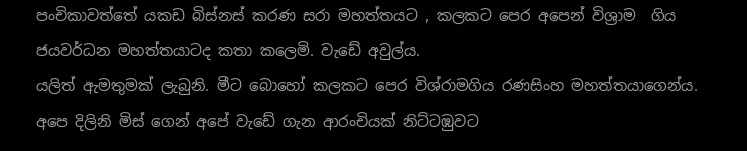පංචිකාවත්තේ යකඩ බිස්නස් කරණ සරා මහත්තයට , කලකට පෙර අපෙන් විශ්‍රාම  ගිය ජයවර්ධන මහත්තයාටද කතා කලෙමි. වැඩේ අවුල්ය.
යලිත් ඇමතුමක් ලැබුනි. මීට බොහෝ කලකට පෙර විශ්රාමගිය රණසිංහ මහත්තයාගෙන්ය. අපෙ දිලිනි මිස් ගෙන් අපේ වැඩේ ගැන ආරංචියක් නිට්ටඹුවට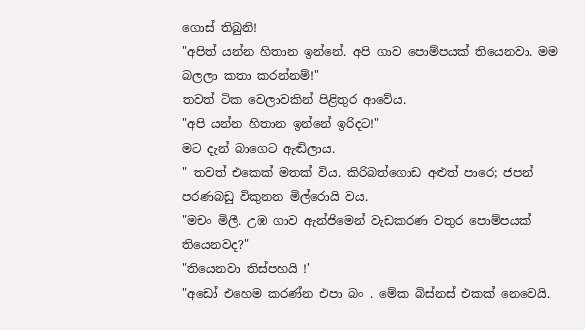ගොස් තිබුනි!
"අපිත් යන්න හිතාන ඉන්නේ. අපි ගාව පොම්පයක් තියෙනවා. මම බලලා කතා කරන්නම්!"
තවත් ටික වෙලාවකින් පිළිතුර ආවේය.
"අපි යන්න හිතාන ඉන්නේ ඉරිදට!"
මට දැන් බාගෙට ඇඬිලාය.
" තවත් එකෙක් මතක් විය. කිරිබත්ගොඩ අළුත් පාරෙ; ජපන් පරණබඩු විකුනන මිල්රොයි වය.
"මචං මිලී. උඹ ගාව ඇන්ජිමෙන් වැඩකරණ වතුර පොම්පයක් තියෙනවද?"
"තියෙනවා තිස්පහයි !'
"අඩෝ එහෙම කරණ්න එපා බං . මේක බිස්නස් එකක් නෙවෙයි.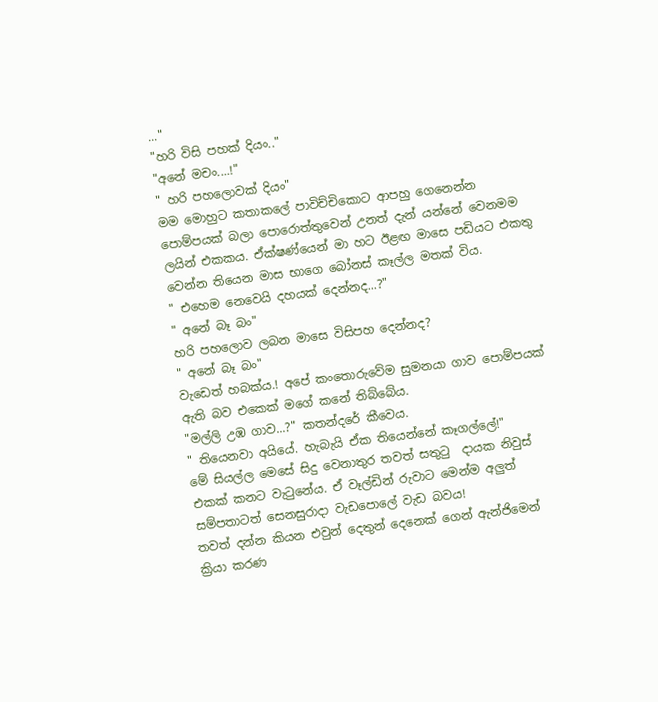..."
"හරි විසි පහක් දියං.."
"අනේ මචං....!"
" හරි පහලොවක් දියං"
මම මොහුට කතාකලේ පාවිච්චිකොට ආපහු ගෙනෙන්න පොම්පයක් බලා පොරොත්තුවෙන් උනත් දැන් යන්නේ වෙනමම ලයින් එකකය. ඒක්ෂණ්යෙන් මා හට ඊළඟ මාසෙ පඩියට එකතු වෙන්න තියෙන මාස භාගෙ බෝනස් කෑල්ල මතක් විය.
" එහෙම නෙවෙයි දහයක් දෙන්නද...?"
" අනේ බෑ බං"
හරි පහලොව ලබන මාසෙ විසිපහ දෙන්නද?
" අනේ බෑ බං"
වැඩෙත් හබක්ය.! අපේ කංතොරුවේම සුමනයා ගාව පොම්පයක් ඇති බව එකෙක් මගේ කනේ තිබ්බේය.
"මල්ලි උඹ ගාව...?" කතන්දරේ කීවෙය.
" තියෙනවා අයියේ. හැබැයි ඒක තියෙන්නේ කෑගල්ලේ!"
මේ සියල්ල මෙසේ සිදු වෙනාතුර තවත් සතුටු  දායක නිවුස් එකක් කනට වැටුනේය. ඒ වෑල්ඩින් රුවාට මෙන්ම අලුත් සම්පතාටත් සෙනසුරාදා වැඩපොලේ වැඩ බවය!
තවත් දන්න කියන එවුන් දෙතුන් දෙනෙක් ගෙන් ඇන්ජිමෙන් ක්‍රියා කරණ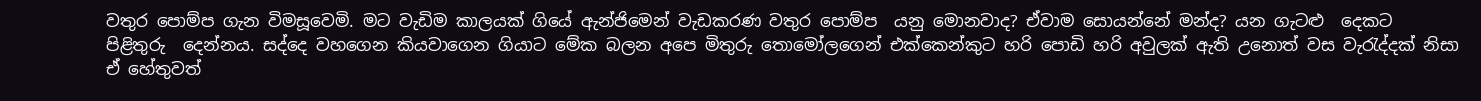වතුර පොම්ප ගැන විමසූවෙමි. මට වැඩිම කාලයක් ගියේ ඇන්ජිමෙන් වැඩකරණ වතුර පොම්ප  යනු මොනවාද? ඒවාම සොයන්නේ මන්ද? යන ගැටළු  දෙකට  පිළිතුරු  දෙන්නය. සද්දෙ වහගෙන කියවාගෙන ගියාට මේක බලන අපෙ මිතුරු තොමෝලගෙන් එක්කෙන්කුට හරි පොඩි හරි අවුලක් ඇති උනොත් වස වැරැද්දක් නිසා ඒ හේතුවත්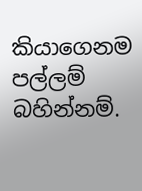කියාගෙනම පල්ලම් බහින්නම්.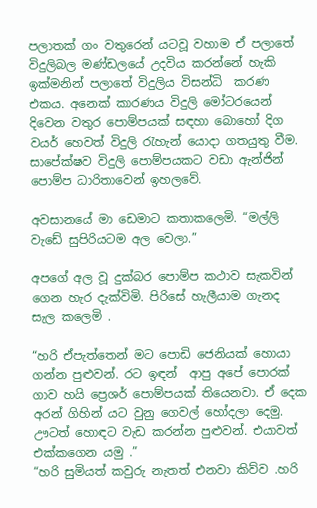පලාතක් ගං වතුරෙන් යටවූ වහාම ඒ පලාතේ   විදුලිබල මණ්ඩලයේ උදවිය කරන්නේ හැකි ඉක්මනින් පලාතේ විදුලිය විසන්ධි  කරණ එකය. අනෙක් කාරණය විදුලි මෝටරයෙන් දිවෙන වතුර පොම්පයක් සඳහා බොහෝ දිග  වයර් හෙවත් විදුලි රැහැන් යොදා ගතයුතු වීම. සාපේක්ෂව විදුලි පොම්පයකට වඩා ඇන්ජින් පොම්ප ධාරිතාවෙන් ඉහලවේ.

අවසානයේ මා ඩෙමාට කතාකලෙමි. “මල්ලි වැඩේ සුපිරියටම අල වෙලා.”

අපගේ අල වූ දුක්බර පොම්ප කථාව සැකවින් ගෙන හැර දැක්විමි. පිරිසේ හැලීයාම ගැනද සැල කලෙමි .

“හරි ඒපැත්තෙන් මට පොඩි ජෙනියක් හොයා ගන්න පුළුවන්. රට ඉඳන්  ආපු අපේ පොරක් ගාව හයි ප්‍රෙශර් පොම්පයක් තියෙනවා. ඒ දෙක අරන් ගිහින් යට වුනු ගෙවල් හෝදලා දෙමු. ඌටත් හොඳට වැඩ කරන්න පුළුවන්. එයාවත් එක්කගෙන යමු .”
“හරි සුමියත් කවුරු නැතත් එනවා කිව්ව .හරි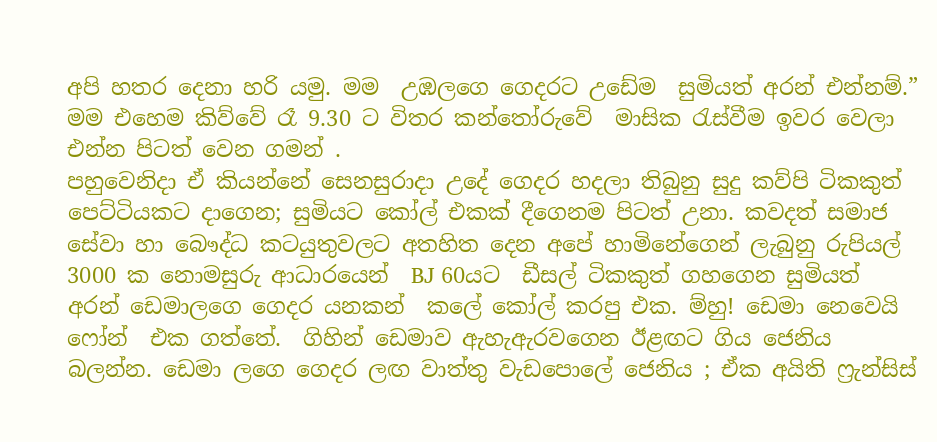අපි හතර දෙනා හරි යමු. මම  උඹලගෙ ගෙදරට උඩේම  සුමියත් අරන් එන්නම්.”
මම එහෙම කිව්වේ රෑ 9.30 ට විතර කන්තෝරුවේ  මාසික රැස්වීම ඉවර වෙලා එන්න පිටත් වෙන ගමන් .
පහුවෙනිදා ඒ කියන්නේ සෙනසුරාදා උදේ ගෙදර හදලා තිබුනු සුදු කව්පි ටිකකුත් පෙට්ටියකට දාගෙන; සුමියට කෝල් එකක් දීගෙනම පිටත් උනා. කවදත් සමාජ සේවා හා බෞද්ධ කටයුතුවලට අතහිත දෙන අපේ හාමිනේගෙන් ලැබුනු රුපියල් 3000 ක නොමසුරු ආධාරයෙන්  BJ 60යට  ඩීසල් ටිකකුත් ගහගෙන සුමියත් අරන් ඩෙමාලගෙ ගෙදර යනකන්  කලේ කෝල් කරපු එක. ම්හු! ඩෙමා නෙවෙයි ෆෝන්  එක ගත්තේ.  ගිහින් ඩෙමාව ඇහැඇරවගෙන ඊළඟට ගිය ජෙනිය බලන්න. ඩෙමා ලගෙ ගෙදර ලඟ වාත්තු වැඩපොලේ ජෙනිය ; ඒක අයිති ෆ්‍රැන්සිස්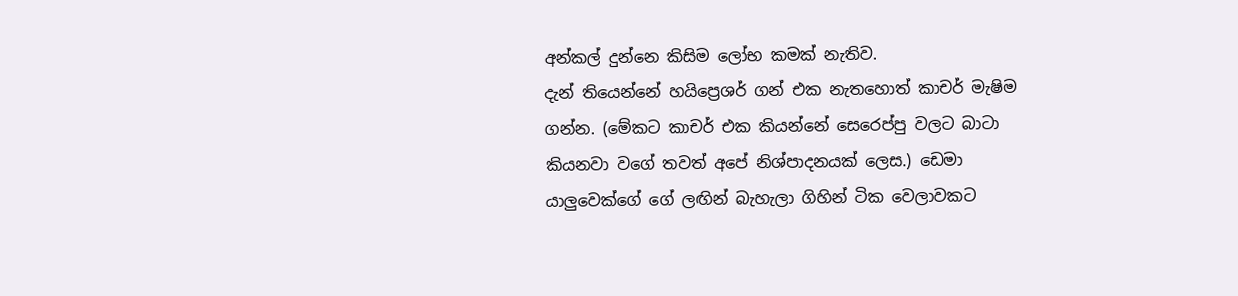අන්කල් දුන්නෙ කිසිම ලෝභ කමක් නැතිව.
දැන් තියෙන්නේ හයිප්‍රෙශර් ගන් එක නැතහොත් කාචර් මැෂිම ගන්න. (මේකට කාචර් එක කියන්නේ සෙරෙප්පු වලට බාටා කියනවා වගේ තවත් අපේ නිශ්පාදනයක් ලෙස.) ඩෙමා  යාලුවෙක්ගේ ගේ ලඟින් බැහැලා ගිහින් ටික වෙලාවකට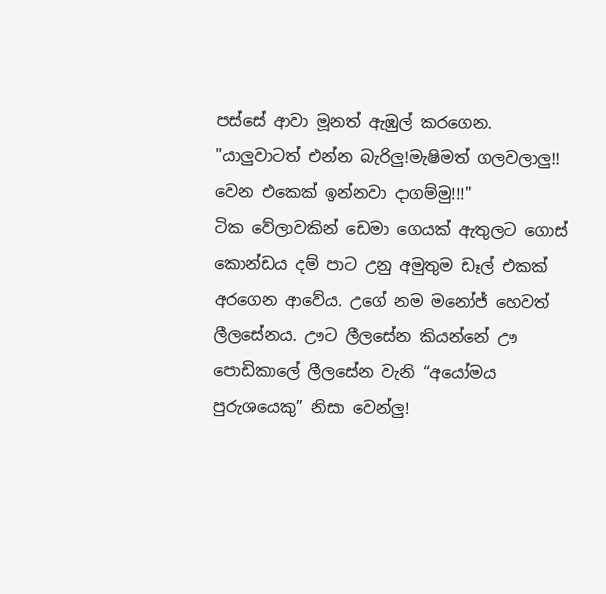පස්සේ ආවා මූනත් ඇඹුල් කරගෙන.
"යාලුවාටත් එන්න බැරිලු!මැෂිමත් ගලවලාලු!! වෙන එකෙක් ඉන්නවා දාගම්මු!!!"
ටික වේලාවකින් ඩෙමා ගෙයක් ඇතුලට ගොස් කොන්ඩය දම් පාට උනු අමුතුම ඩෑල් එකක් අරගෙන ආවේය. උගේ නම මනෝජ් හෙවත් ලීලසේනය. ඌට ලීලසේන කියන්නේ ඌ පොඩිකාලේ ලීලසේන වැනි “අයෝමය පුරුශයෙකු” නිසා වෙන්ලු!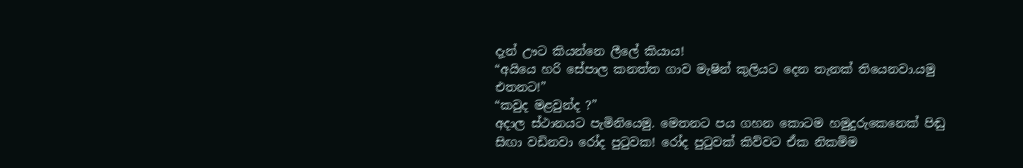දැන් ඌට කියන්නෙ ලීලේ කියාය!
“අයියෙ හරි සේපාල කනත්ත ගාව මැෂින් කුලියට දෙන තැනක් තියෙනවා.යමු එතනට!”
“කවුද මළවුන්ද ?”
අදාල ස්ථානයට පැමිනියෙමු. මෙතනට පය ගහන කොටම හමුදුරුකෙනෙක් පිඬු සිඟා වඩිනවා රෝද පුටුවක! රෝද පුටුවක් කිව්වට ඒක නිකම්ම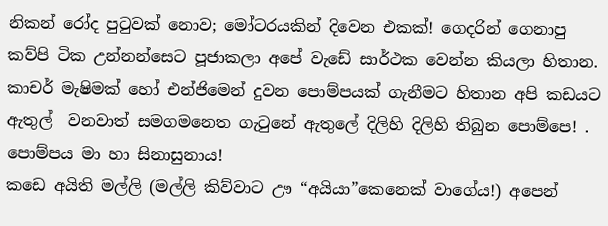නිකන් රෝද පුටුවක් නොව; මෝටරයකින් දිවෙන එකක්! ගෙදරින් ගෙනාපු කව්පි ටික උන්නන්සෙට පූජාකලා අපේ වැඩේ සාර්ථක වෙන්න කියලා හිතාන. කාචර් මැෂිමක් හෝ එන්ජිමෙන් දුවන පොම්පයක් ගැනීමට හිතාන අපි කඩයට ඇතුල්  වනවාත් සමගමනෙත ගැටුනේ ඇතුලේ දිලිහි දිලිහි තිබුන පොම්පෙ! . පොම්පය මා හා සිනාසුනාය!
කඩෙ අයිති මල්ලි (මල්ලි කිව්වාට ඌ “අයියා”කෙනෙක් වාගේය!) අපෙන්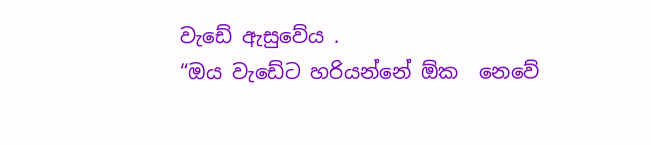වැඩේ ඇසුවේය .
“ඔය වැඩේට හරියන්නේ ඕක  නෙවේ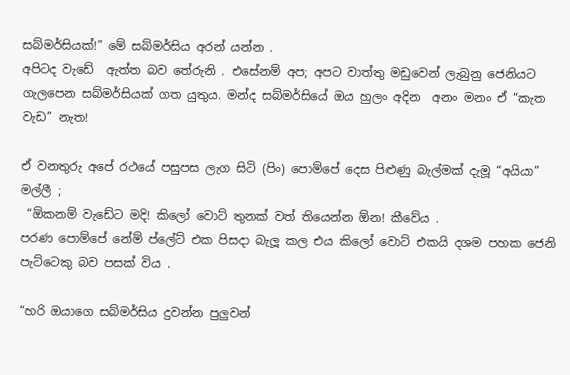සබ්මර්සියක්!” මේ සබ්මර්සිය අරන් යන්න .
අපිටද වැඩේ  ඇත්ත බව තේරුනි . එසේනම් අප; අපට වාත්තු මඩුවෙන් ලැබුනු ජෙනියට ගැලපෙන සබ්මර්සියක් ගත යුතුය. මන්ද සබ්මර්සියේ ඔය හුලං අදින  අනං මනං ඒ “කැත වැඩ” නැත!

ඒ වනතුරු අපේ රථයේ පසුපස ලැග සිටි (පිං) පොම්පේ දෙස පිළුණු බැල්මක් දැමූ “අයියා” මල්ලී ;
 “ඕකනම් වැඩේට මදි! කිලෝ වොට් තුනක් වත් තියෙන්න ඕන! කීවේය .
පරණ පොම්පේ නේම් ප්ලේට් එක පිසදා බැලූ කල එය කිලෝ වොට් එකයි දශම පහක ජෙනි පැට්ටෙකු බව පසක් විය .

“හරි ඔයාගෙ සබ්මර්සිය දුවන්න පුලුවන්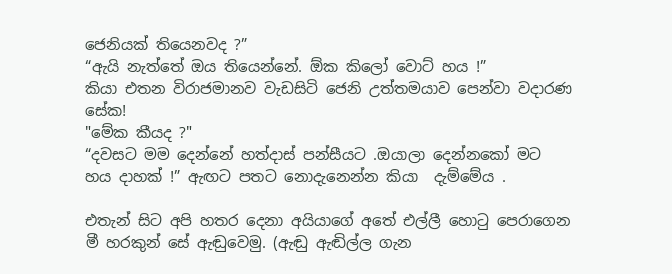ජෙනියක් තියෙනවද ?”
“ඇයි නැත්තේ ඔය තියෙන්නේ. ඕක කිලෝ වොට් හය !”
කියා එතන විරාජමානව වැඩසිටි ජෙනි උත්තමයාව පෙන්වා වදාරණ සේක!
"මේක කීයද ?"
“දවසට මම දෙන්නේ හත්දාස් පන්සීයට .ඔයාලා දෙන්නකෝ මට හය දාහක් !” ඇඟට පතට නොදැනෙන්න කියා  දැම්මේය .

එතැන් සිට අපි හතර දෙනා අයියාගේ අතේ එල්ලී හොටු පෙරාගෙන මී හරකුන් සේ ඇඬුවෙමු. (ඇඬු ඇඬිල්ල ගැන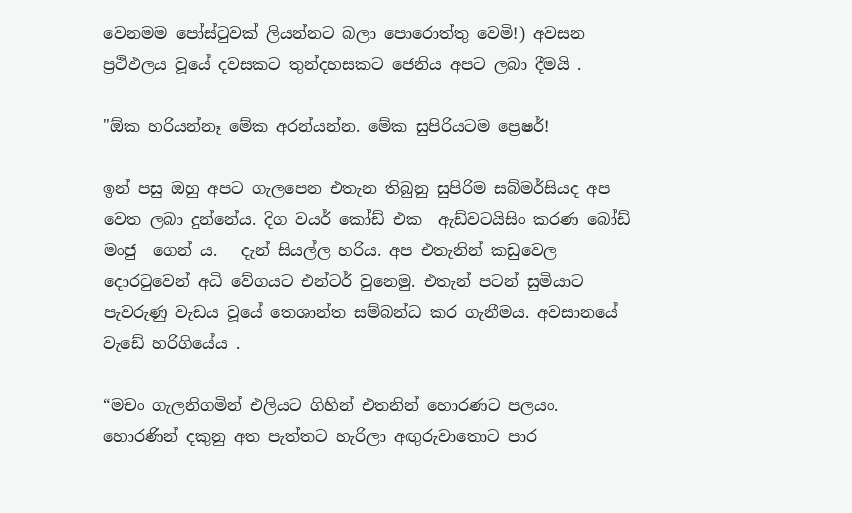වෙනමම පෝස්ටුවක් ලියන්නට බලා පොරොත්තු වෙමි!) අවසන ප්‍රථිඵලය වූයේ දවසකට තුන්දහසකට ජෙනිය අපට ලබා දීමයි .

"ඕක හරියන්නෑ මේක අරන්යන්න. මේක සුපිරියටම ප්‍රෙෂර්!

ඉන් පසු ඔහු අපට ගැලපෙන එතැන තිබුනු සුපිරිම සබ්මර්සියද අප වෙත ලබා දුන්නේය. දිග වයර් කෝඩ් එක  ඇඩ්වටයිසිං කරණ බෝඩ් මංජු  ගෙන් ය.   දැන් සියල්ල හරිය. අප එතැනින් කඩුවෙල දොරටුවෙන් අධි වේගයට එන්ටර් වුනෙමු. එතැන් පටන් සුමියාට පැවරුණු වැඩය වූයේ තෙශාන්ත සම්බන්ධ කර ගැනීමය. අවසානයේ  වැඩේ හරිගියේය .

“මචං ගැලනිගමින් එලියට ගිහින් එතනින් හොරණට පලයං. හොරණින් දකුනු අත පැත්තට හැරිලා අඟුරුවාතොට පාර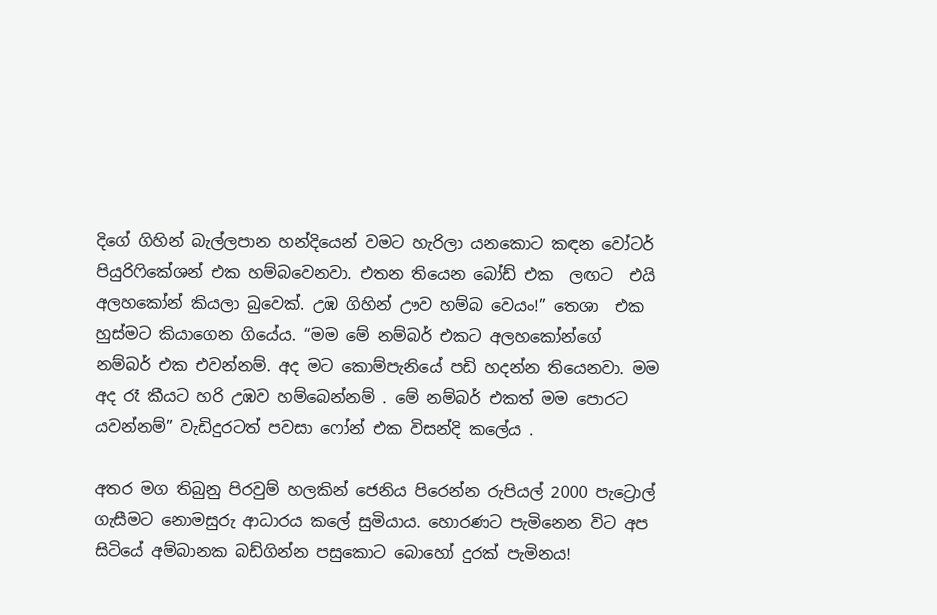දිගේ ගිහින් බැල්ලපාන හන්දියෙන් වමට හැරිලා යනකොට කඳන වෝටර් පියුරිෆිකේශන් එක හම්බවෙනවා. එතන තියෙන බෝඩ් එක  ලඟට  එයි අලහකෝන් කියලා බුවෙක්. උඹ ගිහින් ඌව හම්බ වෙයං!” තෙශා  එක හුස්මට කියාගෙන ගියේය. “මම මේ නම්බර් එකට අලහකෝන්ගේ නම්බර් එක එවන්නම්. අද මට කොම්පැනියේ පඩි හදන්න තියෙනවා. මම අද රෑ කීයට හරි උඹව හම්බෙන්නම් . මේ නම්බර් එකත් මම පොරට යවන්නම්” වැඩිදුරටත් පවසා ෆෝන් එක විසන්දි කලේය .

අතර මග තිබුනු පිරවුම් හලකින් ජෙනිය පිරෙන්න රුපියල් 2000 පැට්‍රොල් ගැසීමට නොමසුරු ආධාරය කලේ සුමියාය. හොරණට පැමිනෙන විට අප සිටියේ අම්බානක බඩ්ගින්න පසුකොට බොහෝ දුරක් පැමිනය!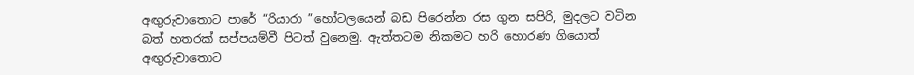අඟුරුවාතොට පාරේ “රියාරා ”හෝටලයෙන් බඩ පිරෙන්න රස ගුන සපිරි, මුදලට වටින බත් හතරක් සප්පයම්වී පිටත් වුනෙමු. ඇත්තටම නිකමට හරි හොරණ ගියොත් අඟුරුවාතොට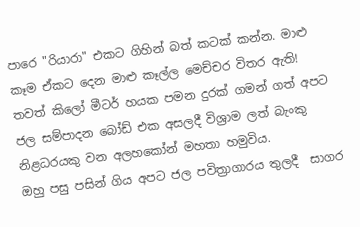පාරෙ "රියාරා" එකට ගිහින් බත් කටක් කන්න. මාළු කෑම ඒකට දෙන මාළු කෑල්ල මෙච්චර විතර ඇති!
තවත් කිලෝ මීටර් හයක පමන දුරක් ගමන් ගත් අපට ජල සම්පාදන බෝඩ් එක අසලදී විශ්‍රාම ලත් බැංකු නිළධරයකු වන අලහකෝන් මහතා හමුවිය.
ඔහු පසු පසින් ගිය අපට ජල පවිත්‍රාගාරය තුලදී  සාගර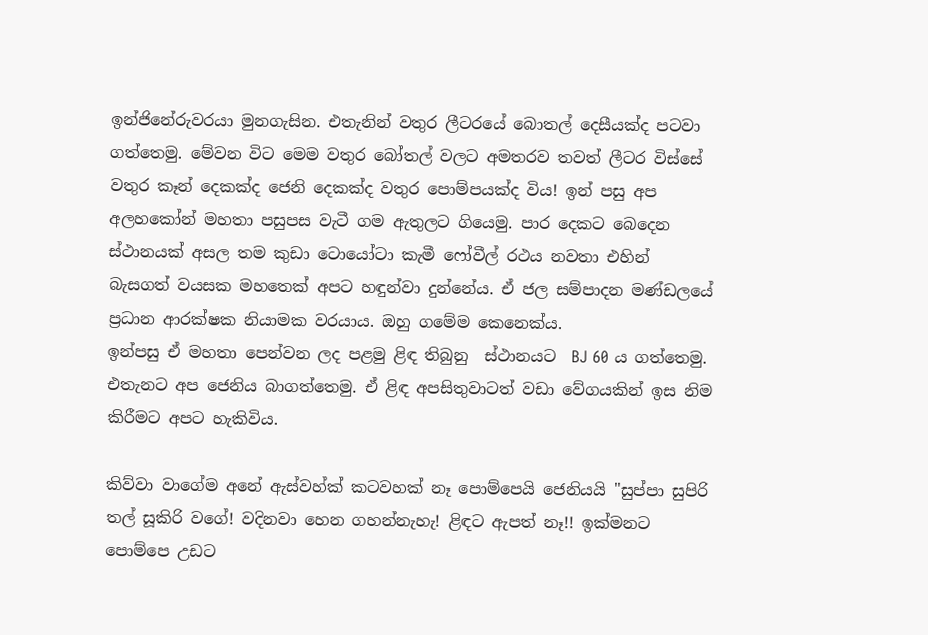ඉන්ජිනේරුවරයා මුනගැසින. එතැනින් වතුර ලීටරයේ බොතල් දෙසීයක්ද පටවා ගත්තෙමු. මේවන විට මෙම වතුර බෝතල් වලට අමතරව තවත් ලීටර විස්සේ වතුර කෑන් දෙකක්ද ජෙනි දෙකක්ද වතුර පොම්පයක්ද විය! ඉන් පසු අප අලහකෝන් මහතා පසුපස වැටී ගම ඇතුලට ගියෙමු. පාර දෙකට බෙදෙන ස්ථානයක් අසල තම කුඩා ටොයෝටා කැමී ෆෝවීල් රථය නවතා එහින් බැසගත් වයසක මහතෙක් අපට හඳුන්වා දුන්නේය. ඒ ජල සම්පාදන මණ්ඩලයේ ප්‍රධාන ආරක්ෂක නියාමක වරයාය. ඔහු ගමේම කෙනෙක්ය.
ඉන්පසු ඒ මහතා පෙන්වන ලද පළමු ළිඳ තිබුනු  ස්ථානයට  BJ 60 ය ගත්තෙමු. එතැනට අප ජෙනිය බාගත්තෙමු. ඒ ළිඳ අපසිතුවාටත් වඩා වේගයකින් ඉස නිම කිරීමට අපට හැකිවිය.

කිව්වා වාගේම අනේ ඇස්වහ්ක් කටවහක් නෑ පොම්පෙයි ජෙනියයි "සුප්පා සුපිරි තල් සූකිරි වගේ! වදිනවා හෙන ගහන්නැහැ! ළිඳට ඇපත් නෑ!! ඉක්මනට පොම්පෙ උඩට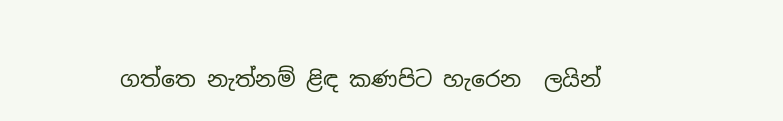ගත්තෙ නැත්නම් ළිඳ කණපිට හැරෙන  ලයින්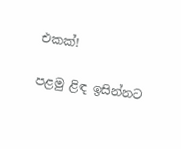එකක්!

පළමු ළිඳ ඉසින්නට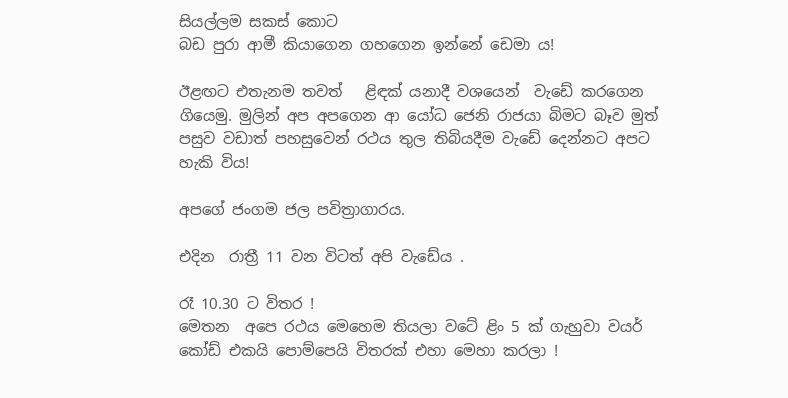සියල්ලම සකස් කොට
බඩ පුරා ආමී කියාගෙන ගහගෙන ඉන්නේ ඩෙමා ය!

ඊළඟට එතැනම තවත්   ළිඳක් යනාදී වශයෙන්  වැඩේ කරගෙන ගියෙමු. මුලින් අප අපගෙන ආ යෝධ ජෙනි රාජයා බිමට බෑව මුත් පසුව වඩාත් පහසුවෙන් රථය තුල තිබියදීම වැඩේ දෙන්නට අපට හැකි විය!

අපගේ ජංගම ජල පවිත්‍රාගාරය.

එදින  රාත්‍රී 11 වන විටත් අපි වැඩේය .

රෑ 10.30 ට විතර !
මෙතන  අපෙ රථය මෙහෙම තියලා වටේ ළිං 5 ක් ගැහුවා වයර් කෝඩ් එකයි පොම්පෙයි විතරක් එහා මෙහා කරලා !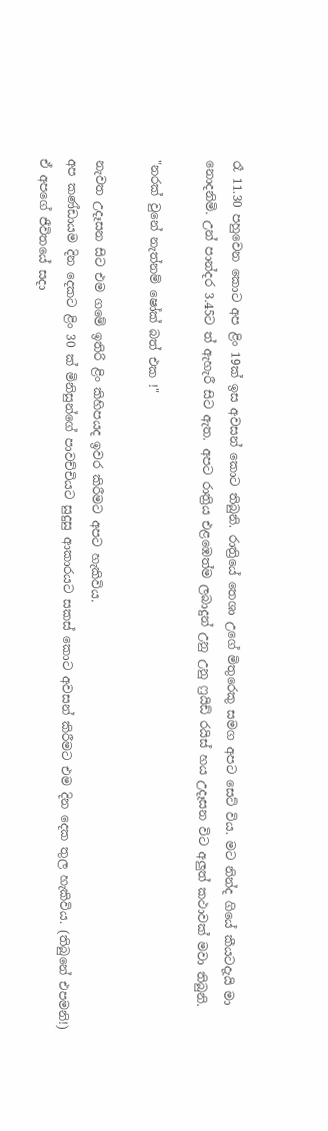රෑ 11.30 පහුවෙන කොට අප ළිං 19ක් ඉස අවසන් කොට තිබුනි. රාත්‍රියේ තෙශා උගේ මිතුරෙකු සමග අපට සෙට් විය. මට නින්ද ගියේ කීයටදැයි මා නොදනිමි. උන් පාන්දර 3.45ට ත් ඇහැරී සිට ඇත. අපට රාත්‍රිය එළඹෙත්ම ලබාදුන් උනු උනු ෆ්‍රයිඩ් රයිස් හය උදෑසන විට අලුත් කථාවක් මවා තිබුනි.

"නරක් වුනේ නැත්නම් ෂෝක් බත් එක !"

නැවත උදෑසන සිට එම ගමේ ඉතිරි ළිං කිහිපයද ඉවර කිරීමට අපට හැකිවිය.
අප කණ්ඩායම දින දෙකට ළිං 30 ක් මිනිසුන්ගේ පාවච්චියට සුදුසු ආකාරයට සකස් කොට අවසන් කිරීමට එම දින දෙක තුල හැකිවිය. (තිබුනේ එපමනි!)
ඒ අපගේ ජීවිතයේ සදා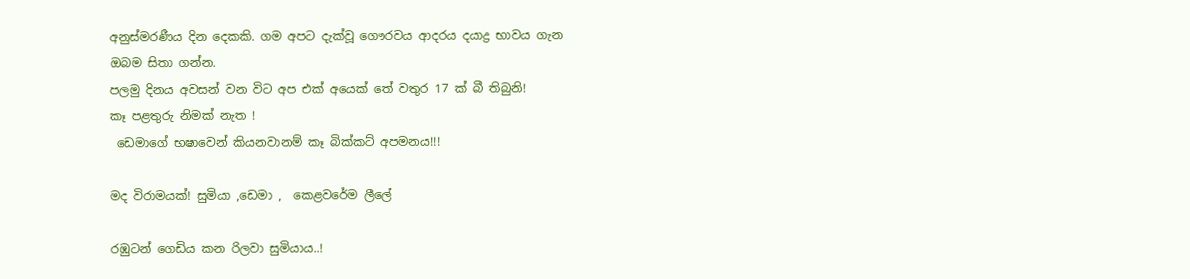අනුස්මරණීය දින දෙකකි. ගම අපට දැක්වූ ගෞරවය ආදරය දයාද්‍ර භාවය ගැන ඔබම සිතා ගන්න.
පලමු දිනය අවසන් වන විට අප එක් අයෙක් තේ වතුර 17 ක් බී තිබුනි!
කෑ පළතුරු නිමක් නැත !
 ඩෙමාගේ භෂාවෙන් කියනවානම් කෑ බික්කට් අපමනය!!!

මද විරාමයක්! සුමියා ,ඩෙමා ,  කෙළවරේම ලීලේ

රඹුටන් ගෙඩිය කන රිලවා සුමියාය..!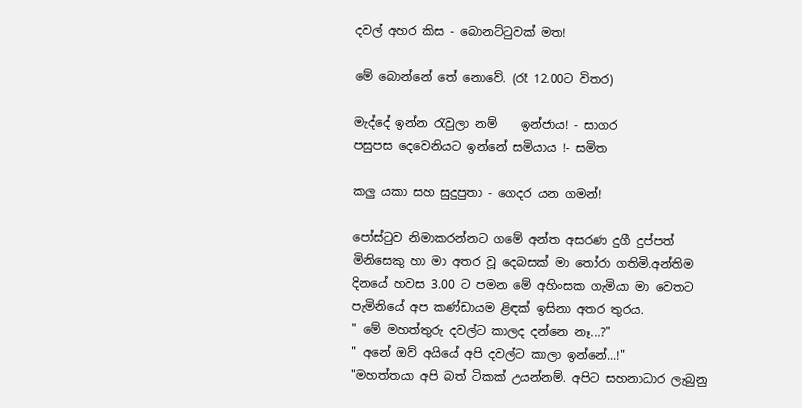දවල් අහර කිස - බොනට්ටුවක් මත!

මේ බොන්නේ තේ නොවේ. (රෑ 12.00ට විතර)

මැද්දේ ඉන්න රැවුලා නම්    ඉන්ජාය! - සාගර
පසුපස දෙවෙනියට ඉන්නේ සමියාය !- සමිත

කලු යකා සහ සුදුපුතා - ගෙදර යන ගමන්!

පෝස්ටුව නිමාකරන්නට ගමේ අන්ත අසරණ දුගී දුප්පත් මිනිසෙකු හා මා අතර වූ දෙබසක් මා තෝරා ගතිමි.අන්තිම දිනයේ හවස 3.00 ට පමන මේ අහිංසක ගැමියා මා වෙතට පැමිනියේ අප කණ්ඩායම ළිඳක් ඉසිනා අතර තුරය.
" මේ මහත්තුරු දවල්ට කාලද දන්නෙ නෑ...?"
" අනේ ඔව් අයියේ අපි දවල්ට කාලා ඉන්නේ...!"
"මහත්තයා අපි බත් ටිකක් උයන්නම්. අපිට සහනාධාර ලැබුනු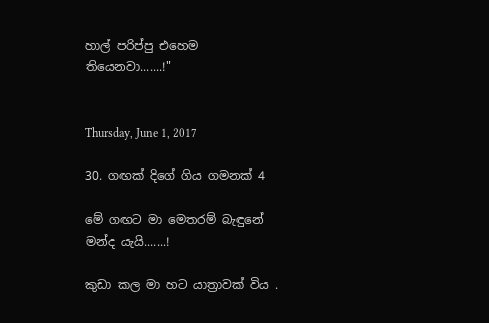හාල් පරිප්පු එහෙම තියෙනවා.......!"


Thursday, June 1, 2017

30. ගඟක් දිගේ ගිය ගමනක් 4

මේ ගඟට මා මෙතරම් බැඳුනේ මන්ද යැයි.......!

කුඩා කල මා හට යාත්‍රාවක් විය .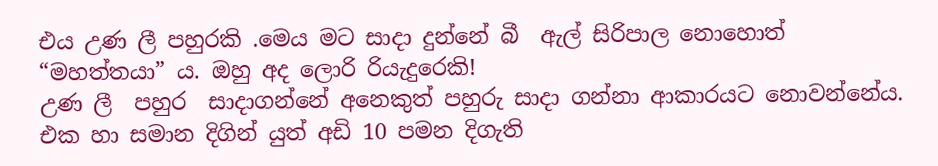එය උණ ලී පහුරකි .මෙය මට සාදා දුන්නේ බී  ඇල් සිරිපාල නොහොත් “මහත්තයා” ය. ඔහු අද ලොරි රියැදුරෙකි!
උණ ලී  පහුර  සාදාගන්නේ අනෙකුත් පහුරු සාදා ගන්නා ආකාරයට නොවන්නේය.
එක හා සමාන දිගින් යුත් අඩි 10 පමන දිගැති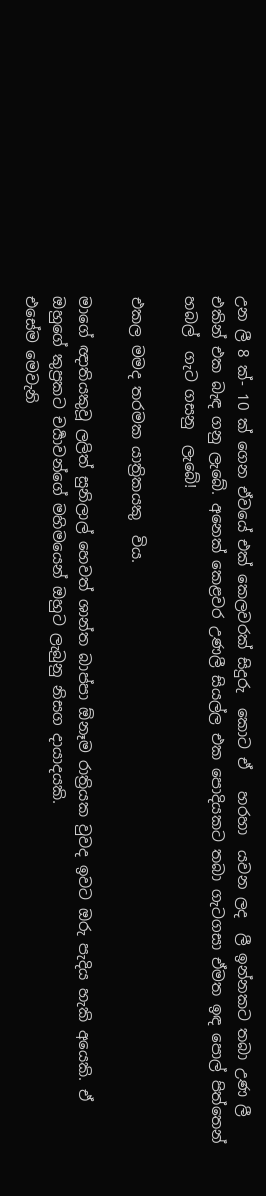උන ලී 8 ක්- 10 ක් ගෙන ඒවයේ එක් කෙලවරක් සිදුරු  කොට ඒ   හරහා  යවන ලද  ලී ඉන්නකට තබා උණ ලී එකින් එක බැඳ ගනු ලැබේ. අනෙක් කෙළවර උණලී සියල්ල එක පොදියකට තබා ගැටගසා ඒමත ඉඳ පොල් පිත්තෙන් හබල්  ගැට ගසනු  ලැබේ!

එකල මමද තරමක යාත්‍රිකයකු  විය.

මාගේ ඥාතියකුවූ ලලිත් සුනිලාල් හෙවත් ශාන්ත බාප්පා ඕනෑම රාත්‍රියක වුවද ඉවට ඔරු පැදිය හැකි අයෙකි. ඒ  ඔහුගේ කුප්‍රකට චර්‍යාවන්ගේ මහිමයෙන් ඔහුට ලැබුනු නිසග දායාදයකි.
එසේම මෙවැනි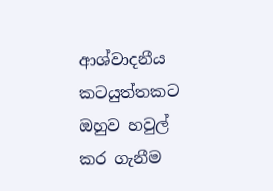ආශ්වාදනීය කටයුත්තකට ඔහුව හවුල් කර ගැනීම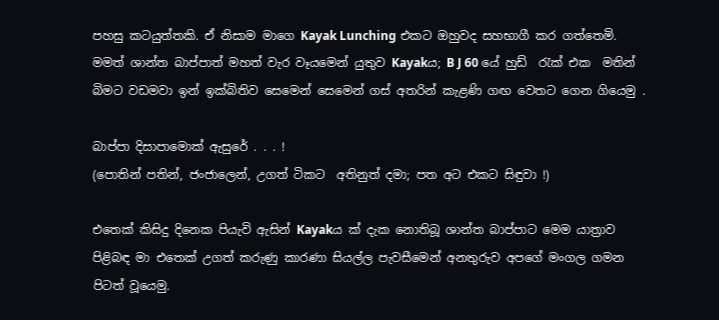පහසු කටයුත්තකි. ඒ නිසාම මාගෙ Kayak Lunching එකට ඔහුවද සහභාගී කර ගත්තෙමි.
මමත් ශාන්ත බාප්පාත් මහත් වැර වෑයමෙන් යුතුව Kayakය; B J 60 යේ හුඩ්  රැක් එක  මතින් බිමට වඩමවා ඉන් ඉක්බිතිව සෙමෙන් සෙමෙන් ගස් අතරින් කැළණි ගඟ වෙතට ගෙන ගියෙමු .

බාප්පා දිසාපාමොක් ඇසුරේ . . . !
(පොතින් පතින්, ජංජාලෙන්, උගත් ටිකට  අතිනුත් දමා; පත අට එකට සිඳුවා !)

එතෙක් කිසිදු දිනෙක පියැවි ඇසින් Kayakය ක් දැක නොතිබූ ශාන්ත බාප්පාට මෙම යාත්‍රාව පිළිබඳ මා එතෙක් උගත් කරුණු කාරණා සියල්ල පැවසීමෙන් අනතුරුව අපගේ මංගල ගමන පිටත් වූයෙමු.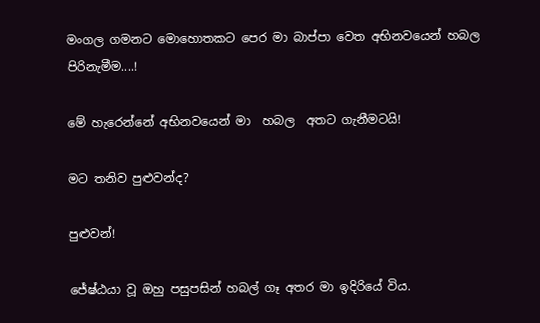මංගල ගමනට මොහොතකට පෙර මා බාප්පා වෙත අභිනවයෙන් හබල පිරිනැමීම....!

මේ හැරෙන්නේ අභිනවයෙන් මා  හබල  අතට ගැනීමටයි!

මට තනිව පුළුවන්ද?

පුළුවන්!

ජේෂ්ඨයා වූ ඔහු පසුපසින් හබල් ගෑ අතර මා ඉදිරියේ විය.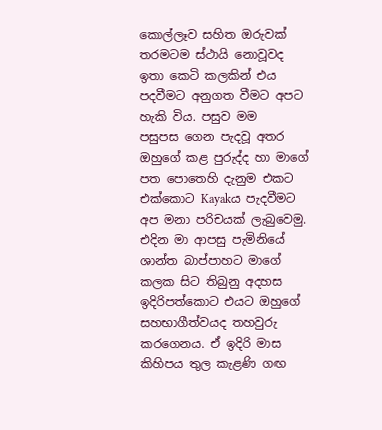කොල්ලෑව සහිත ඔරුවක් තරමටම ස්ථායි නොවූවද ඉතා කෙටි කලකින් එය පදවීමට අනුගත වීමට අපට හැකි විය. පසුව මම   පසුපස ගෙන පැදවූ අතර  ඔහුගේ කළ පුරුද්ද හා මාගේ පත පොතෙහි දැනුම එකට එක්කොට Kayakය පැදවීමට අප මනා පරිචයක් ලැබුවෙමු.
එදින මා ආපසු පැමිනියේ ශාන්ත බාප්පාහට මාගේ කලක සිට තිබුනු අදහස ඉදිරිපත්කොට එයට ඔහුගේ සහභාගීත්වයද තහවුරු කරගෙනය. ඒ ඉදිරි මාස  කිහිපය තුල කැළණි ගඟ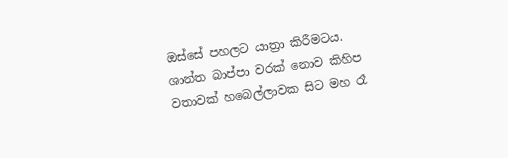ඔස්සේ පහලට යාත්‍රා කිරීමටය. ශාන්ත බාප්පා වරක් නොව කිහිප වතාවක් හබෙල්ලාවක සිට මහ රෑ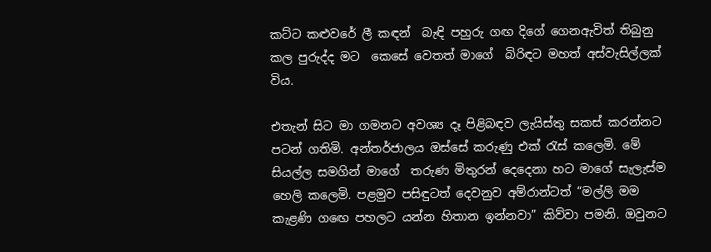කට්ට කළුවරේ ලී කඳන්  බැඳි පහුරු ගඟ දිගේ ගෙනඇවිත් තිබුනු කල පුරුද්ද මට  කෙසේ වෙතත් මාගේ  බිරිඳට මහත් අස්වැසිල්ලක් විය.

එතැන් සිට මා ගමනට අවශ්‍ය දෑ පිළිබඳව ලැයිස්තු සකස් කරන්නට පටන් ගතිමි. අන්තර්ජාලය ඔස්සේ කරුණු එක් රැස් කලෙමි. මේ සියල්ල සමගින් මාගේ  තරුණ මිතුරන් දෙදෙනා හට මාගේ සැලැස්ම හෙලි කලෙමි. පළමුව පසිඳුටත් දෙවනුව අම්රාන්ටත් “මල්ලි මම කැළණි ගඟෙ පහලට යන්න හිතාන ඉන්නවා” කිව්වා පමනි. ඔවුනට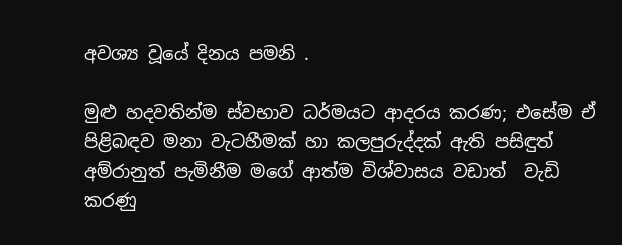අවශ්‍ය වූයේ දිනය පමනි .

මුළු හදවතින්ම ස්වභාව ධර්මයට ආදරය කරණ; එසේම ඒ පිළිබඳව මනා වැටහීමක් හා කලපුරුද්දක් ඇති පසිඳුත් අම්රානුත් පැමිනීම මගේ ආත්ම විශ්වාසය වඩාත්  වැඩි කරණු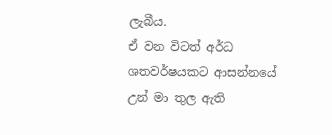ලැබීය.
ඒ වන විටත් අර්ධ ශතවර්ෂයකට ආසන්නයේ උන් මා තුල ඇති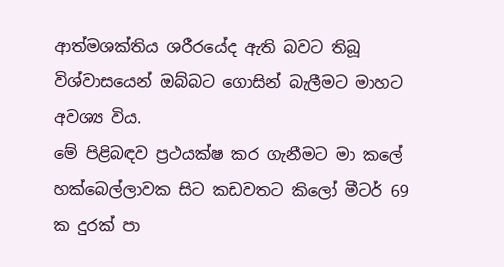ආත්මශක්තිය ශරීරයේද ඇති බවට තිබූ විශ්වාසයෙන් ඔබ්බට ගොසින් බැලීමට මාහට අවශ්‍ය විය.
මේ පිළිබඳව ප්‍රථයක්ෂ කර ගැනීමට මා කලේ හක්බෙල්ලාවක සිට කඩවතට කිලෝ මීටර් 69 ක දුරක් පා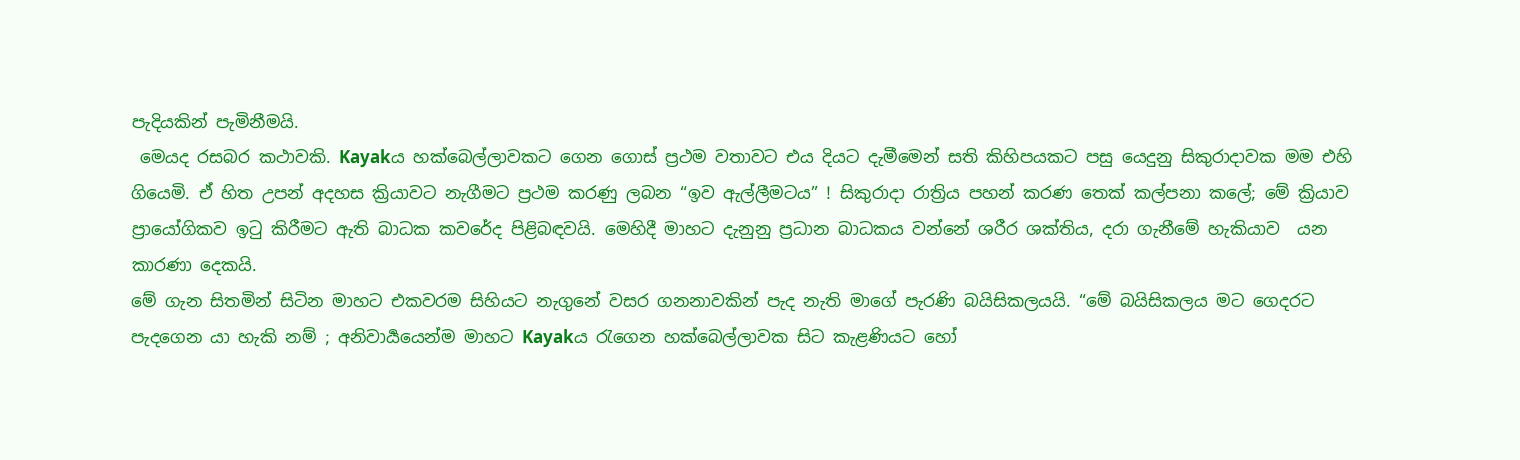පැදියකින් පැමිනීමයි.
 මෙයද රසබර කථාවකි. Kayakය හක්බෙල්ලාවකට ගෙන ගොස් ප්‍රථම වතාවට එය දියට දැමීමෙන් සති කිහිපයකට පසු යෙදුනු සිකුරාදාවක මම එහි ගියෙමි. ඒ හිත උපන් අදහස ක්‍රියාවට නැගීමට ප්‍රථම කරණු ලබන “ඉව ඇල්ලීමටය” ! සිකුරාදා රාත්‍රිය පහන් කරණ තෙක් කල්පනා කලේ; මේ ක්‍රියාව ප්‍රායෝගිකව ඉටු කිරීමට ඇති බාධක කවරේද පිළිබඳවයි. මෙහිදී මාහට දැනුනු ප්‍රධාන බාධකය වන්නේ ශරීර ශක්තිය, දරා ගැනීමේ හැකියාව  යන කාරණා දෙකයි.
මේ ගැන සිතමින් සිටින මාහට එකවරම සිහියට නැගුනේ වසර ගනනාවකින් පැද නැති මාගේ පැරණි බයිසිකලයයි. “මේ බයිසිකලය මට ගෙදරට පැදගෙන යා හැකි නම් ; අනිවාර්‍යයෙන්ම මාහට Kayakය රැගෙන හක්බෙල්ලාවක සිට කැළණියට හෝ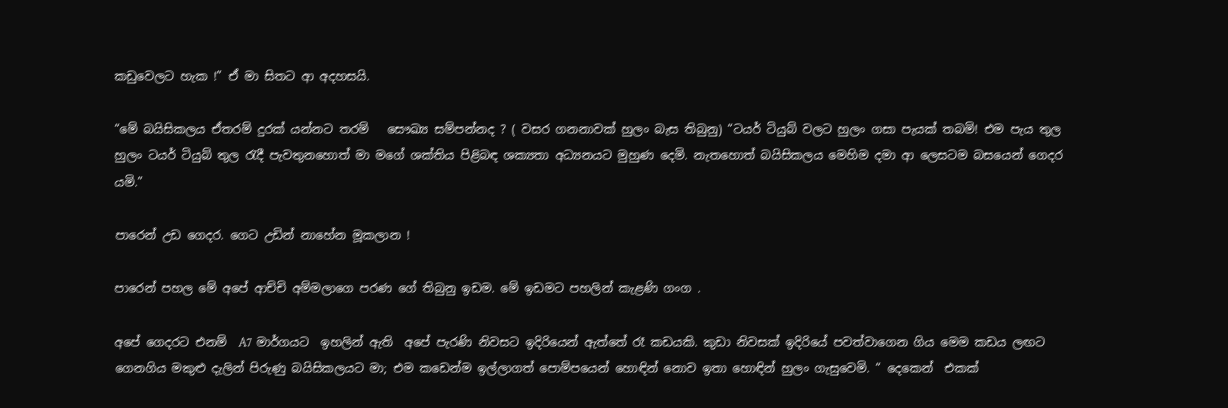කඩුවෙලට හැක !” ඒ මා සිතට ආ අදහසයි.

“මේ බයිසිකලය ඒතරම් දුරක් යන්නට තරම්   සෞඛ්‍ය සම්පන්නද ? ( වසර ගනනාවක් හුලං බැස තිබුනු) “ටයර් ටියුබ් වලට හුලං ගසා පැයක් තබමි! එම පැය තුල හුලං ටයර් ටියුබ් තුල රැදී පැවතුනහොත් මා මගේ ශක්තිය පිළිබඳ ශක්‍යතා අධ්‍යනයට මුහුණ දෙමි. නැතහොත් බයිසිකලය මෙහිම දමා ආ ලෙසටම බසයෙන් ගෙදර යමි.”

පාරෙන් උඩ ගෙදර. ගෙට උඩින් නාහේන මූකලාන !

පාරෙන් පහල මේ අපේ ආච්චි අම්මලාගෙ පරණ ගේ තිබුනු ඉඩම. මේ ඉඩමට පහලින් කැළණි ගංග .

අපේ ගෙදරට එනම්  A7 මාර්ගයට  ඉහලින් ඇති  අපේ පැරණි නිවසට ඉදිරියෙන් ඇත්තේ රෑ කඩයකි. කුඩා නිවසක් ඉදිරියේ පවත්වාගෙන ගිය මෙම කඩය ලඟට ගෙනගිය මකුළු දැලින් පිරුණු බයිසිකලයට මා; එම කඩෙන්ම ඉල්ලාගත් පොම්පයෙන් හොඳින් නොව ඉතා හොඳින් හුලං ගැසුවෙමි. “ දෙකෙන්  එකක්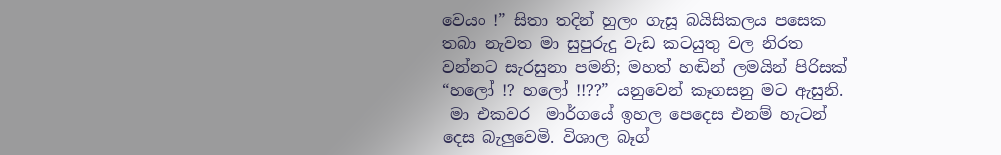වෙයං !” සිතා තදින් හුලං ගැසූ බයිසිකලය පසෙක තබා නැවත මා සුපුරුදු වැඩ කටයුතු වල නිරත වන්නට සැරසුනා පමනි; මහත් හඬින් ලමයින් පිරිසක් “හලෝ !? හලෝ !!??” යනුවෙන් කෑගසනු මට ඇසුනි.
 මා එකවර  මාර්ගයේ ඉහල පෙදෙස එනම් හැටන් දෙස බැලුවෙමි. විශාල බෑග්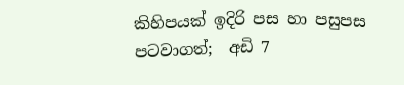කිහිපයක් ඉදිරි පස හා පසුපස පටවාගත්;  අඩි 7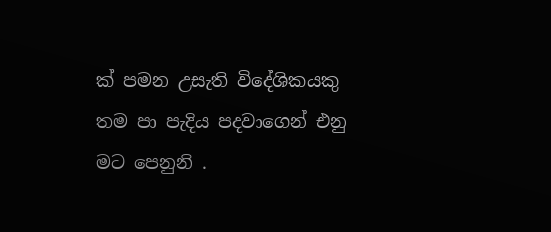ක් පමන උසැති විදේශිකයකු තම පා පැදිය පදවාගෙන් එනු මට පෙනුනි .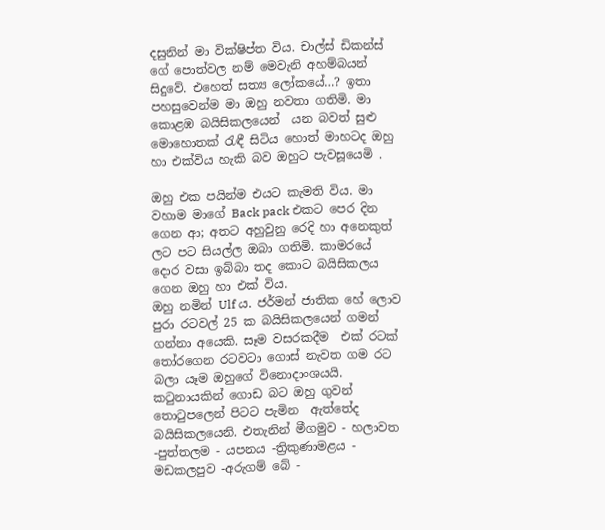දසුනින් මා වික්ෂිප්ත විය. චාල්ස් ඩිකන්ස් ගේ පොත්වල නම් මෙවැනි අහම්බයන් සිදුවේ. එහෙත් සත්‍ය ලෝකයේ…? ඉතා පහසුවෙන්ම මා ඔහු නවතා ගතිමි. මා කොළඹ බයිසිකලයෙන්  යන බවත් සුළු මොහොතක් රැඳී සිටිය හොත් මාහටද ඔහු හා එක්විය හැකි බව ඔහුට පැවසූයෙමි .

ඔහු එක පයින්ම එයට කැමති විය. මා වහාම මාගේ Back pack එකට පෙර දින ගෙන ආ; අතට අහුවුනු රෙදි හා අනෙකුත් ලට පට සියල්ල ඔබා ගතිමි. කාමරයේ  දොර වසා ඉබ්බා තද කොට බයිසිකලය ගෙන ඔහු හා එක් විය.
ඔහු නමින් Ulf ය. ජර්මන් ජාතික හේ ලොව පුරා රටවල් 25 ක බයිසිකලයෙන් ගමන් ගන්නා අයෙකි. සෑම වසරකදීම  එක් රටක් තෝරගෙන රටවටා ගොස් නැවත ගම රට බලා යෑම ඔහුගේ විනොදාංශයයි.
කටුනායකින් ගොඩ බට ඔහු ගුවන් තොටුපලෙන් පිටට පැමින  ඇත්තේද බයිසිකලයෙනි. එතැනින් මීගමුව - හලාවත -පුත්තලම - යපනය -ත්‍රිකුණාමළය - මඩකලපුව -අරුගම් බේ -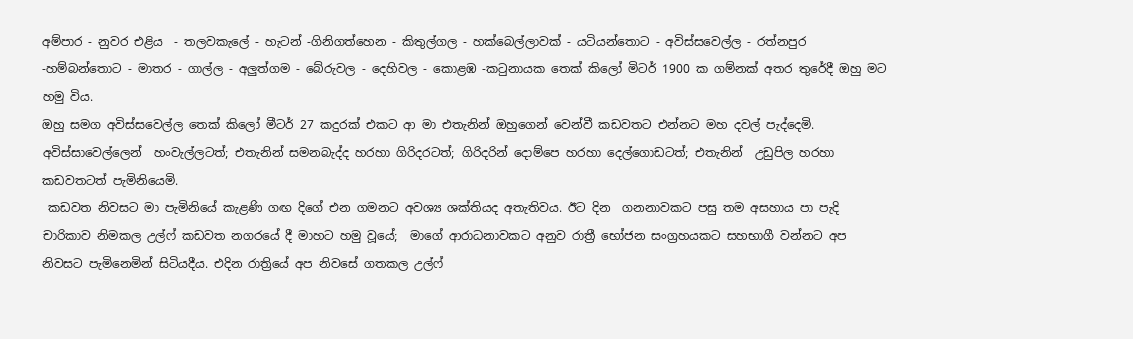අම්පාර - නුවර එළිය  - තලවකැලේ - හැටන් -ගිනිගත්හෙන - කිතුල්ගල - හක්බෙල්ලාවක් - යටියන්තොට - අවිස්සවෙල්ල - රත්නපුර  -හම්බන්තොට - මාතර - ගාල්ල - අලුත්ගම - බේරුවල - දෙහිවල - කොළඹ -කටුනායක තෙක් කිලෝ මිටර් 1900 ක ගම්නක් අතර තුරේදී ඔහු මට හමු විය.
ඔහු සමග අවිස්සවෙල්ල තෙක් කිලෝ මීටර් 27 කදුරක් එකට ආ මා එතැනින් ඔහුගෙන් වෙන්වී කඩවතට එන්නට මහ දවල් පැද්දෙමි. අවිස්සාවෙල්ලෙන්  හංවැල්ලටත්; එතැනින් සමනබැද්ද හරහා ගිරිදරටත්; ගිරිදරින් දොම්පෙ හරහා දෙල්ගොඩටත්; එතැනින්  උඩුපිල හරහා කඩවතටත් පැමිනියෙමි.
 කඩවත නිවසට මා පැමිනියේ කැළණි ගඟ දිගේ එන ගමනට අවශ්‍ය ශක්තියද අතැතිවය. ඊට දින  ගනනාවකට පසු තම අසහාය පා පැදි චාරිකාව නිමකල උල්ෆ් කඩවත නගරයේ දී මාහට හමු වූයේ;  මාගේ ආරාධනාවකට අනුව රාත්‍රී භෝජන සංග්‍රහයකට සහභාගී වන්නට අප නිවසට පැමිනෙමින් සිටියදීය. එදින රාත්‍රියේ අප නිවසේ ගතකල උල්ෆ්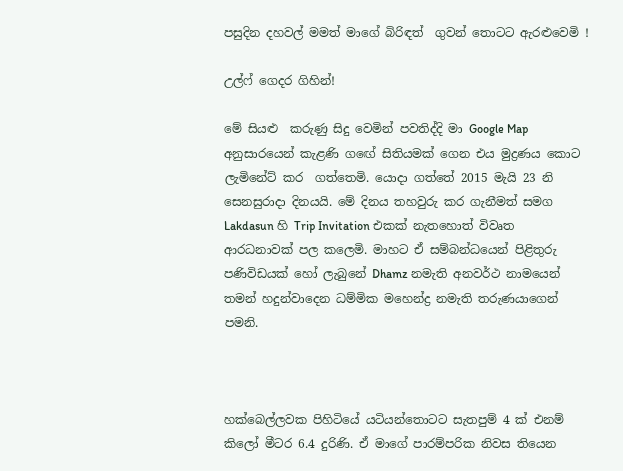පසුදින දහවල් මමත් මාගේ බිරිඳත්  ගුවන් තොටට ඇරළුවෙමි !

උල්ෆ් ගෙදර ගිහින්!

මේ සියළු  කරුණු සිදු වෙමින් පවතිද්දි මා Google Map අනුසාරයෙන් කැළණි ගඟේ සිතියමක් ගෙන එය මුද්‍රණය කොට ලැමිනේට් කර  ගත්තෙමි. යොදා ගත්තේ 2015 මැයි 23 නි සෙනසුරාදා දිනයයි. මේ දිනය තහවුරු කර ගැනීමත් සමග Lakdasun හි Trip Invitation එකක් නැතහොත් විවෘත ආරධනාවක් පල කලෙමි. මාහට ඒ සම්බන්ධයෙන් පිළිතුරු  පණිවිඩයක් හෝ ලැබුනේ Dhamz නමැති අනවර්ථ නාමයෙන් තමන් හදුන්වාදෙන ධම්මික මහෙන්ද්‍ර නමැති තරුණයාගෙන්  පමනි.



හක්බෙල්ලවක පිහිටියේ යටියන්තොටට සැතපුම් 4 ක් එනම් කිලෝ මීටර 6.4 දුරිණි. ඒ මාගේ පාරම්පරික නිවස තියෙන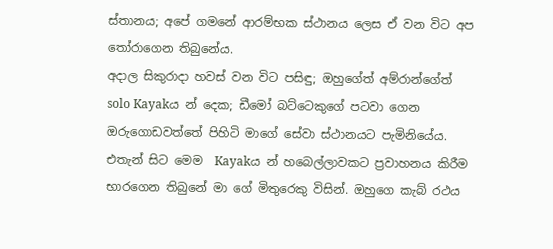ස්තානය; අපේ ගමනේ ආරම්භක ස්ථානය ලෙස ඒ වන විට අප තෝරාගෙන තිබුනේය.
අදාල සිකුරාදා හවස් වන විට පසිඳු; ඔහුගේත් අම්රාන්ගේත් solo Kayakය න් දෙක; ඩීමෝ බට්ටෙකුගේ පටවා ගෙන ඔරුගොඩවත්තේ පිහිටි මාගේ සේවා ස්ථානයට පැමිනියේය. එතැන් සිට මෙම  Kayakය න් හබෙල්ලාවකට ප්‍රවාහනය කිරීම භාරගෙන තිබුනේ මා ගේ මිතුරෙකු විසින්. ඔහුගෙ කැබ් රථය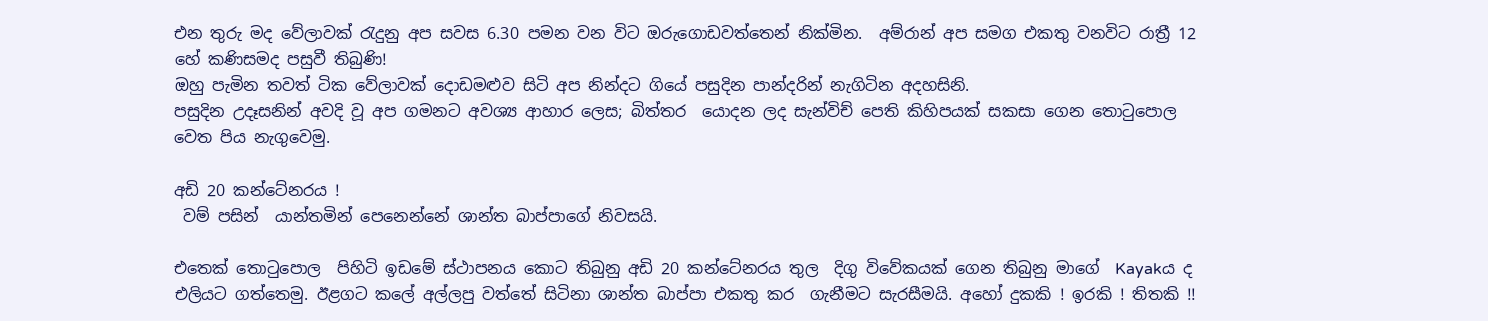එන තුරු මද වේලාවක් රැදුනු අප සවස 6.30 පමන වන විට ඔරුගොඩවත්තෙන් නික්මින.  අම්රාන් අප සමග එකතු වනවිට රාත්‍රී 12 හේ කණිසමද පසුවී තිබුණි!
ඔහු පැමින තවත් ටික වේලාවක් දොඩමළුව සිටි අප නින්දට ගියේ පසුදින පාන්දරින් නැගිටින අදහසිනි.
පසුදින උදෑසනින් අවදි වූ අප ගමනට අවශ්‍ය ආහාර ලෙස; බිත්තර  යොදන ලද සැන්විච් පෙති කිහිපයක් සකසා ගෙන තොටුපොල වෙත පිය නැගුවෙමු.

අඩි 20 කන්ටේනරය !
 වම් පසින්  යාන්තමින් පෙනෙන්නේ ශාන්ත බාප්පාගේ නිවසයි.

එතෙක් තොටුපොල  පිහිටි ඉඩමේ ස්ථාපනය කොට තිබුනු අඩි 20 කන්ටේනරය තුල  දිගු විවේකයක් ගෙන තිබුනු මාගේ  Kayakය ද එලියට ගත්තෙමු. ඊළගට කලේ අල්ලපු වත්තේ සිටිනා ශාන්ත බාප්පා එකතු කර  ගැනීමට සැරසීමයි. අහෝ දුකකි ! ඉරකි ! තිතකි !!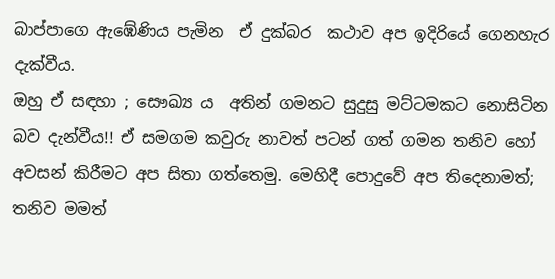බාප්පාගෙ ඇඹේණිය පැමින  ඒ දුක්බර  කථාව අප ඉදිරියේ ගෙනහැර දැක්වීය.
ඔහු ඒ සඳහා ; සෞඛ්‍ය ය  අතින් ගමනට සුදුසු මට්ටමකට නොසිටින බව දැන්වීය!! ඒ සමගම කවුරු නාවත් පටන් ගත් ගමන තනිව හෝ අවසන් කිරීමට අප සිතා ගත්තෙමු. මෙහිදී පොදුවේ අප තිදෙනාමත්; තනිව මමත්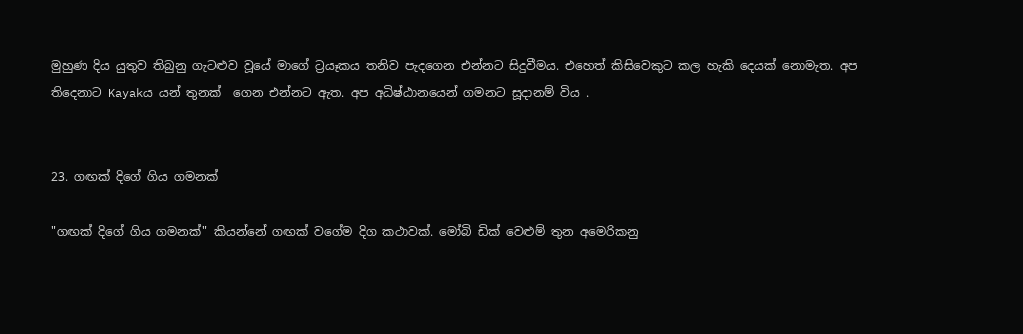මුහුණ දිය යුතුව තිබුනු ගැටළුව වූයේ මාගේ ට්‍රයෑකය තනිව පැදගෙන එන්නට සිදුවීමය. එහෙත් කිසිවෙකුට කල හැකි දෙයක් නොමැත. අප  තිදෙනාට Kayakය යන් තුනක්  ගෙන එන්නට ඇත. අප අධිෂ්ඨානයෙන් ගමනට සූදානම් විය .


23. ගඟක් දිගේ ගිය ගමනක්

"ගඟක් දිගේ ගිය ගමනක්" කියන්නේ ගඟක් වගේම දිග කථාවක්. මෝබි ඩික් වෙළුම් තුන අමෙරිකනු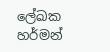ලේඛක හර්මන්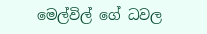මෙල්විල් ගේ ධවල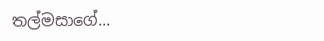තල්මසාගේ...